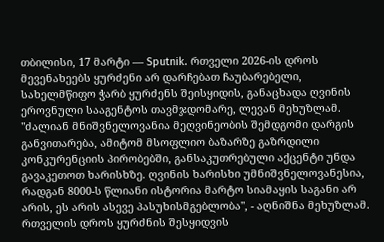თბილისი, 17 მარტი — Sputnik. რთველი 2026-ის დროს მევენახეებს ყურძენი არ დარჩებათ ჩაუბარებელი, სახელმწიფო ჭარბ ყურძენს შეისყიდის, განაცხადა ღვინის ეროვნული სააგენტოს თავმჯდომარე, ლევან მეხუზლამ.
"ძალიან მნიშვნელოვანია მეღვინეობის შემდგომი დარგის განვითარება, ამიტომ მსოფლიო ბაზარზე გაზრდილი კონკურენციის პირობებში, განსაკუთრებული აქცენტი უნდა გავაკეთოთ ხარისხზე. ღვინის ხარისხი უმნიშვნელოვანესია, რადგან 8000-ს წლიანი ისტორია მარტო სიამაყის საგანი არ არის, ეს არის ასევე პასუხისმგებლობა", - აღნიშნა მეხუზლამ.
რთველის დროს ყურძნის შესყიდვის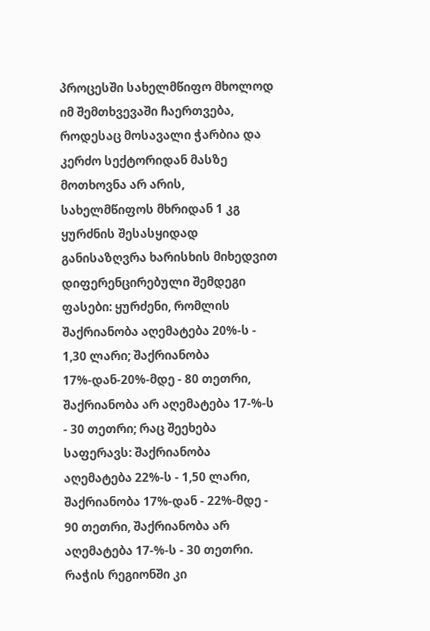პროცესში სახელმწიფო მხოლოდ იმ შემთხვევაში ჩაერთვება, როდესაც მოსავალი ჭარბია და კერძო სექტორიდან მასზე მოთხოვნა არ არის,
სახელმწიფოს მხრიდან 1 კგ ყურძნის შესასყიდად განისაზღვრა ხარისხის მიხედვით დიფერენცირებული შემდეგი ფასები: ყურძენი, რომლის შაქრიანობა აღემატება 20%-ს - 1,30 ლარი; შაქრიანობა 17%-დან-20%-მდე - 80 თეთრი, შაქრიანობა არ აღემატება 17-%-ს - 30 თეთრი; რაც შეეხება საფერავს: შაქრიანობა აღემატება 22%-ს - 1,50 ლარი, შაქრიანობა 17%-დან - 22%-მდე - 90 თეთრი, შაქრიანობა არ აღემატება 17-%-ს - 30 თეთრი.
რაჭის რეგიონში კი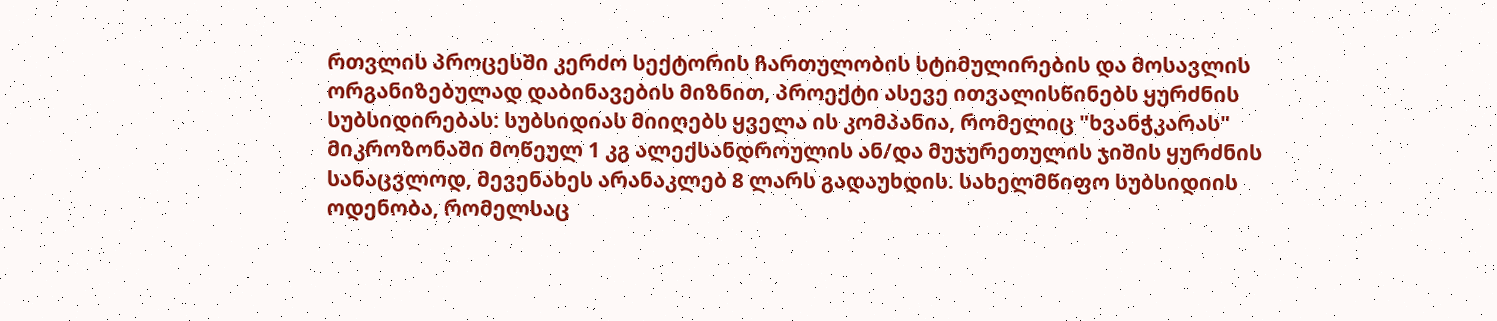რთვლის პროცესში კერძო სექტორის ჩართულობის სტიმულირების და მოსავლის ორგანიზებულად დაბინავების მიზნით, პროექტი ასევე ითვალისწინებს ყურძნის სუბსიდირებას: სუბსიდიას მიიღებს ყველა ის კომპანია, რომელიც "ხვანჭკარას" მიკროზონაში მოწეულ 1 კგ ალექსანდროულის ან/და მუჯურეთულის ჯიშის ყურძნის სანაცვლოდ, მევენახეს არანაკლებ 8 ლარს გადაუხდის. სახელმწიფო სუბსიდიის ოდენობა, რომელსაც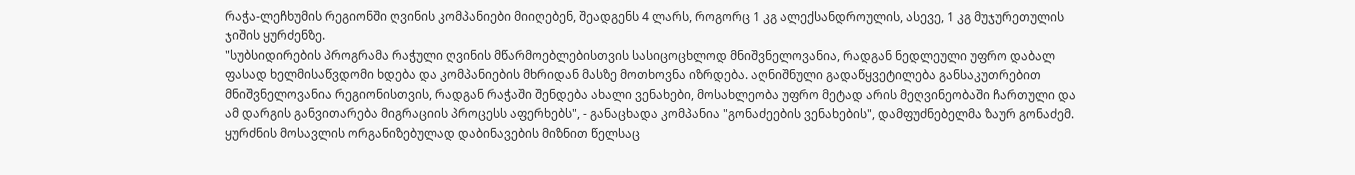რაჭა-ლეჩხუმის რეგიონში ღვინის კომპანიები მიიღებენ, შეადგენს 4 ლარს, როგორც 1 კგ ალექსანდროულის, ასევე, 1 კგ მუჯურეთულის ჯიშის ყურძენზე.
"სუბსიდირების პროგრამა რაჭული ღვინის მწარმოებლებისთვის სასიცოცხლოდ მნიშვნელოვანია, რადგან ნედლეული უფრო დაბალ ფასად ხელმისაწვდომი ხდება და კომპანიების მხრიდან მასზე მოთხოვნა იზრდება. აღნიშნული გადაწყვეტილება განსაკუთრებით მნიშვნელოვანია რეგიონისთვის, რადგან რაჭაში შენდება ახალი ვენახები, მოსახლეობა უფრო მეტად არის მეღვინეობაში ჩართული და ამ დარგის განვითარება მიგრაციის პროცესს აფერხებს", - განაცხადა კომპანია "გონაძეების ვენახების", დამფუძნებელმა ზაურ გონაძემ.
ყურძნის მოსავლის ორგანიზებულად დაბინავების მიზნით წელსაც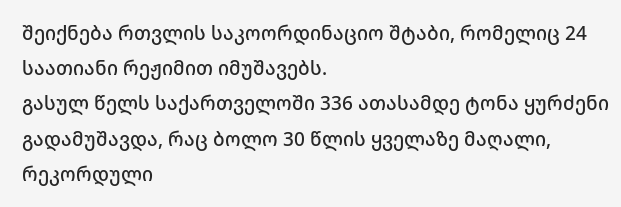შეიქნება რთვლის საკოორდინაციო შტაბი, რომელიც 24 საათიანი რეჟიმით იმუშავებს.
გასულ წელს საქართველოში 336 ათასამდე ტონა ყურძენი გადამუშავდა, რაც ბოლო 30 წლის ყველაზე მაღალი, რეკორდული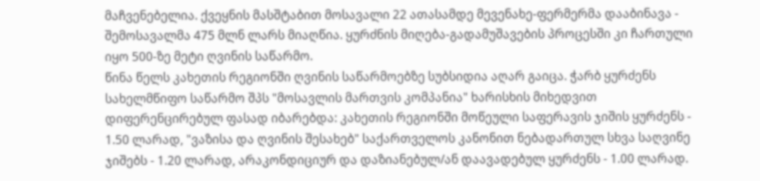მაჩვენებელია. ქვეყნის მასშტაბით მოსავალი 22 ათასამდე მევენახე-ფერმერმა დააბინავა - შემოსავალმა 475 მლნ ლარს მიაღწია. ყურძნის მიღება-გადამუშავების პროცესში კი ჩართული იყო 500-ზე მეტი ღვინის საწარმო.
წინა წელს კახეთის რეგიონში ღვინის საწარმოებზე სუბსიდია აღარ გაიცა. ჭარბ ყურძენს სახელმწიფო საწარმო შპს "მოსავლის მართვის კომპანია" ხარისხის მიხედვით დიფერენცირებულ ფასად იბარებდა: კახეთის რეგიონში მოწეული საფერავის ჯიშის ყურძენს - 1.50 ლარად, "ვაზისა და ღვინის შესახებ" საქართველოს კანონით ნებადართულ სხვა საღვინე ჯიშებს - 1.20 ლარად, არაკონდიციურ და დაზიანებულ/ან დაავადებულ ყურძენს - 1.00 ლარად.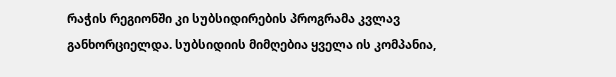რაჭის რეგიონში კი სუბსიდირების პროგრამა კვლავ განხორციელდა. სუბსიდიის მიმღებია ყველა ის კომპანია,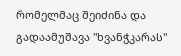რომელმაც შეიძინა და გადაამუშავა "ხვანჭკარას"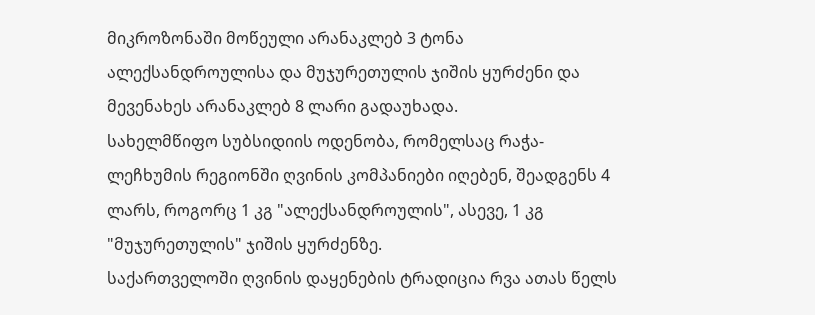მიკროზონაში მოწეული არანაკლებ 3 ტონა ალექსანდროულისა და მუჯურეთულის ჯიშის ყურძენი და მევენახეს არანაკლებ 8 ლარი გადაუხადა.
სახელმწიფო სუბსიდიის ოდენობა, რომელსაც რაჭა-ლეჩხუმის რეგიონში ღვინის კომპანიები იღებენ, შეადგენს 4 ლარს, როგორც 1 კგ "ალექსანდროულის", ასევე, 1 კგ "მუჯურეთულის" ჯიშის ყურძენზე.
საქართველოში ღვინის დაყენების ტრადიცია რვა ათას წელს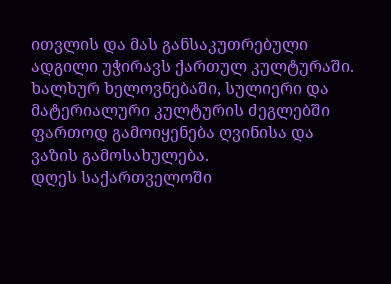ითვლის და მას განსაკუთრებული ადგილი უჭირავს ქართულ კულტურაში. ხალხურ ხელოვნებაში, სულიერი და მატერიალური კულტურის ძეგლებში ფართოდ გამოიყენება ღვინისა და ვაზის გამოსახულება.
დღეს საქართველოში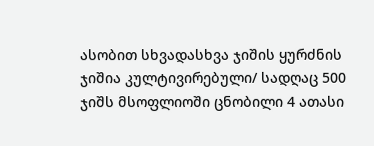ასობით სხვადასხვა ჯიშის ყურძნის ჯიშია კულტივირებული/ სადღაც 500 ჯიშს მსოფლიოში ცნობილი 4 ათასი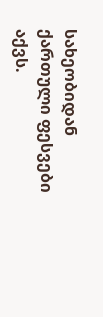სახეობიდან ქართული ფესვები აქვს.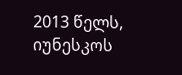2013 წელს, იუნესკოს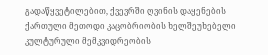გადაწყვეტილებით, ქვევრში ღვინის დაყენების ქართული მეთოდი კაცობრიობის ხელშეუხებელი კულტურული მემკვიდრეობის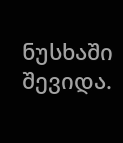ნუსხაში შევიდა.